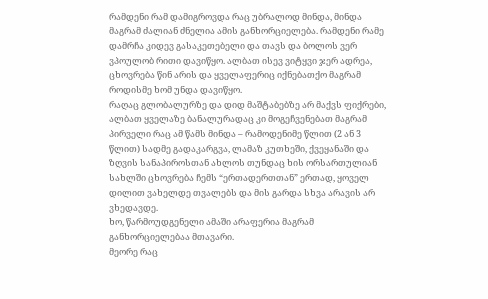რამდენი რამ დამიგროვდა რაც უბრალოდ მინდა, მინდა მაგრამ ძალიან ძნელია ამის განხორციელება. რამდენი რამე დამრჩა კიდევ გასაკეთებელი და თავს და ბოლოს ვერ ვპოულობ რითი დავიწყო. ალბათ ისევ ვიტყვი ჯერ ადრეა, ცხოვრება წინ არის და ყველაფერიც იქნებათქო მაგრამ როდისმე ხომ უნდა დავიწყო.
რაღაც გლობალურზე და დიდ მაშტაბებზე არ მაქვს ფიქრები, ალბათ ყველაზე ბანალურადაც კი მოგეჩვენებათ მაგრამ პირველი რაც ამ წამს მინდა – რამოდენიმე წლით (2 ან 3 წლით) სადმე გადაკარგვა, ლამაზ კუთხეში, ქვეყანაში და ზღვის სანაპიროსთან ახლოს თუნდაც ხის ორსართულიან სახლში ცხოვრება ჩემს “ერთადერთთან” ერთად, ყოველ დილით ვახელდე თვალებს და მის გარდა სხვა არავის არ ვხედავდე.
ხო, წარმოუდგენელი ამაში არაფერია მაგრამ განხორციელებაა მთავარი.
მეორე რაც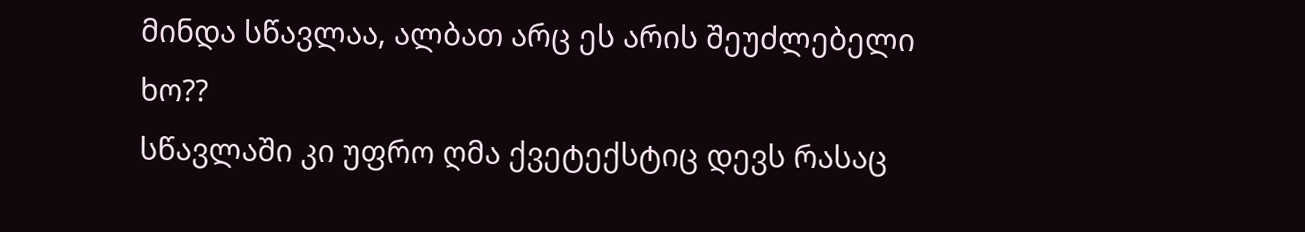მინდა სწავლაა, ალბათ არც ეს არის შეუძლებელი ხო??
სწავლაში კი უფრო ღმა ქვეტექსტიც დევს რასაც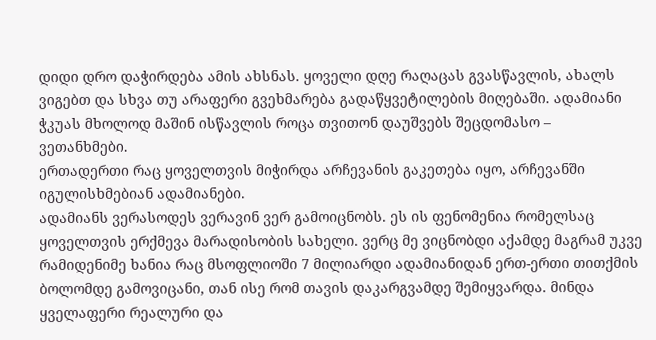დიდი დრო დაჭირდება ამის ახსნას. ყოველი დღე რაღაცას გვასწავლის, ახალს ვიგებთ და სხვა თუ არაფერი გვეხმარება გადაწყვეტილების მიღებაში. ადამიანი ჭკუას მხოლოდ მაშინ ისწავლის როცა თვითონ დაუშვებს შეცდომასო – ვეთანხმები.
ერთადერთი რაც ყოველთვის მიჭირდა არჩევანის გაკეთება იყო, არჩევანში იგულისხმებიან ადამიანები.
ადამიანს ვერასოდეს ვერავინ ვერ გამოიცნობს. ეს ის ფენომენია რომელსაც ყოველთვის ერქმევა მარადისობის სახელი. ვერც მე ვიცნობდი აქამდე მაგრამ უკვე რამიდენიმე ხანია რაც მსოფლიოში 7 მილიარდი ადამიანიდან ერთ-ერთი თითქმის ბოლომდე გამოვიცანი, თან ისე რომ თავის დაკარგვამდე შემიყვარდა. მინდა ყველაფერი რეალური და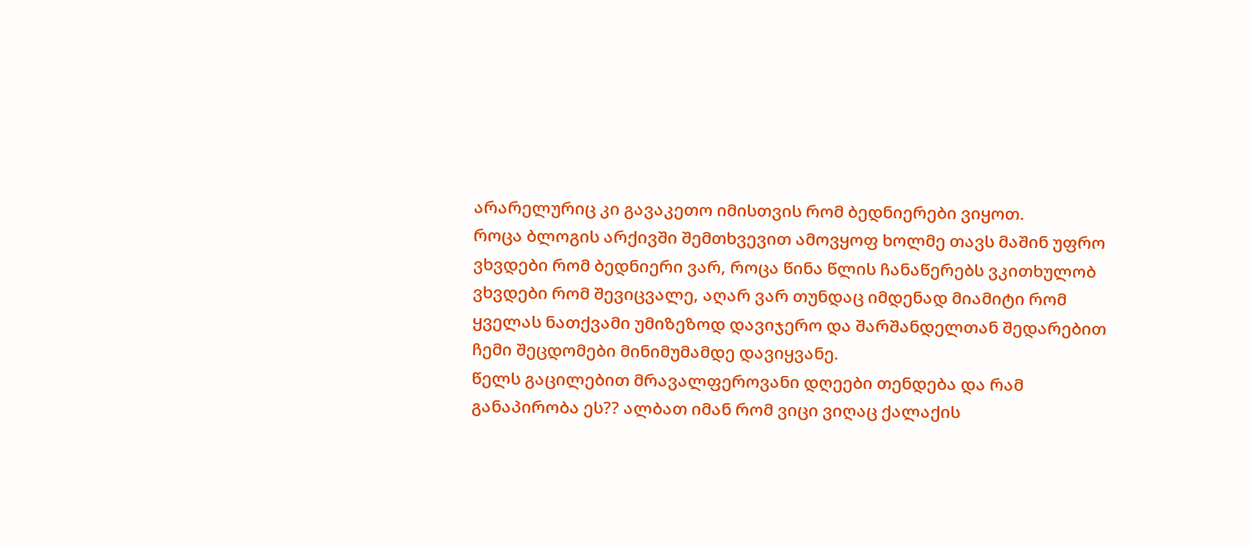არარელურიც კი გავაკეთო იმისთვის რომ ბედნიერები ვიყოთ.
როცა ბლოგის არქივში შემთხვევით ამოვყოფ ხოლმე თავს მაშინ უფრო ვხვდები რომ ბედნიერი ვარ, როცა წინა წლის ჩანაწერებს ვკითხულობ ვხვდები რომ შევიცვალე, აღარ ვარ თუნდაც იმდენად მიამიტი რომ ყველას ნათქვამი უმიზეზოდ დავიჯერო და შარშანდელთან შედარებით ჩემი შეცდომები მინიმუმამდე დავიყვანე.
წელს გაცილებით მრავალფეროვანი დღეები თენდება და რამ განაპირობა ეს?? ალბათ იმან რომ ვიცი ვიღაც ქალაქის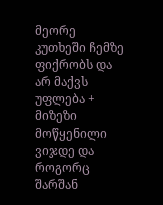მეორე კუთხეში ჩემზე ფიქრობს და არ მაქვს უფლება + მიზეზი მოწყენილი ვიჯდე და როგორც შარშან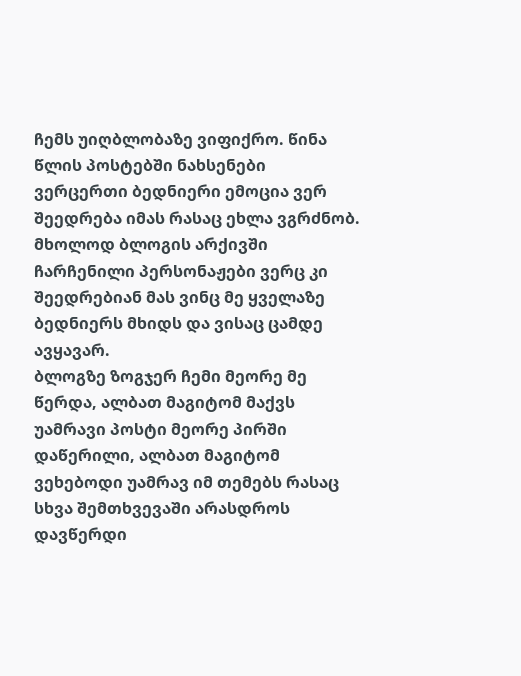ჩემს უიღბლობაზე ვიფიქრო. წინა წლის პოსტებში ნახსენები ვერცერთი ბედნიერი ემოცია ვერ შეედრება იმას რასაც ეხლა ვგრძნობ.
მხოლოდ ბლოგის არქივში ჩარჩენილი პერსონაჟები ვერც კი შეედრებიან მას ვინც მე ყველაზე ბედნიერს მხიდს და ვისაც ცამდე ავყავარ.
ბლოგზე ზოგჯერ ჩემი მეორე მე წერდა, ალბათ მაგიტომ მაქვს უამრავი პოსტი მეორე პირში დაწერილი, ალბათ მაგიტომ ვეხებოდი უამრავ იმ თემებს რასაც სხვა შემთხვევაში არასდროს დავწერდი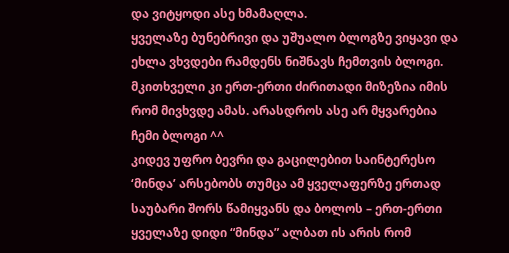და ვიტყოდი ასე ხმამაღლა.
ყველაზე ბუნებრივი და უშუალო ბლოგზე ვიყავი და ეხლა ვხვდები რამდენს ნიშნავს ჩემთვის ბლოგი. მკითხველი კი ერთ-ერთი ძირითადი მიზეზია იმის რომ მივხვდე ამას. არასდროს ასე არ მყვარებია ჩემი ბლოგი ^^
კიდევ უფრო ბევრი და გაცილებით საინტერესო ‘მინდა’ არსებობს თუმცა ამ ყველაფერზე ერთად საუბარი შორს წამიყვანს და ბოლოს – ერთ-ერთი ყველაზე დიდი “მინდა” ალბათ ის არის რომ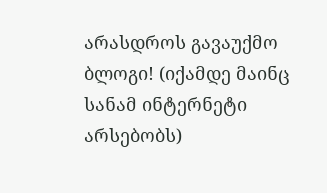არასდროს გავაუქმო ბლოგი! (იქამდე მაინც სანამ ინტერნეტი არსებობს)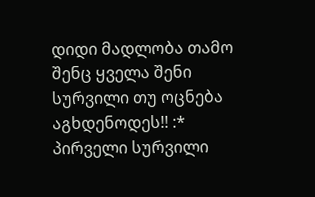დიდი მადლობა თამო
შენც ყველა შენი სურვილი თუ ოცნება აგხდენოდეს!! :*
პირველი სურვილი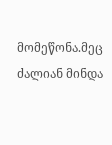მომეწონა.მეც ძალიან მინდა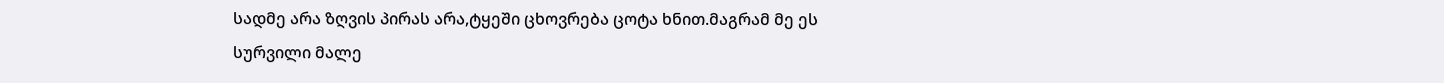სადმე არა ზღვის პირას არა,ტყეში ცხოვრება ცოტა ხნით.მაგრამ მე ეს სურვილი მალე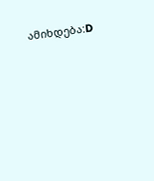ამიხდება:D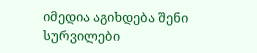იმედია აგიხდება შენი სურვილები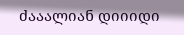ძააალიან დიიიდი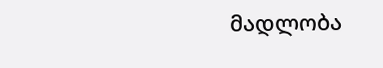მადლობა